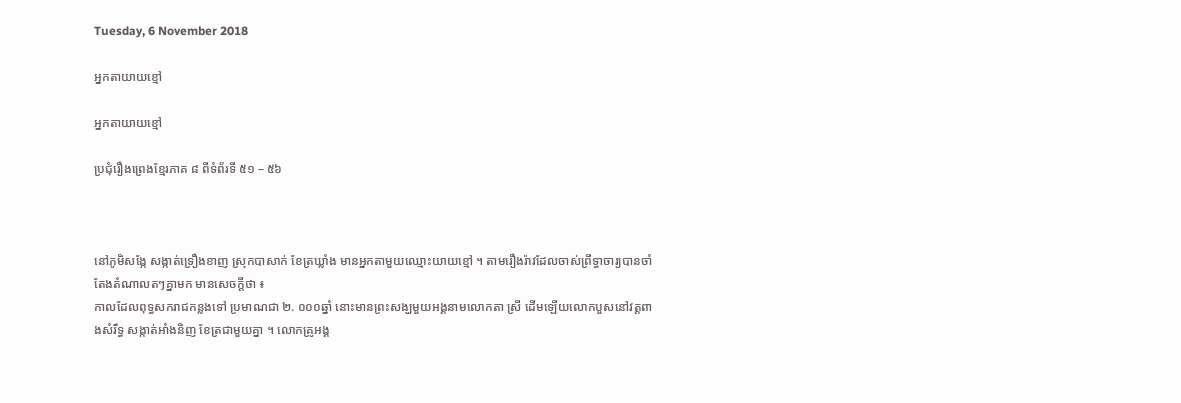Tuesday, 6 November 2018

អ្នកតាយាយខ្មៅ

អ្នកតាយាយខ្មៅ

ប្រជុំរឿងព្រេងខ្មែរភាគ ៨ ពីទំព័រទី ៥១ – ៥៦



នៅភូមិសង្កែ សង្កាត់ទ្រឿងខាញ ស្រុកបាសាក់ ខែត្រឃ្លាំង មានអ្នកតាមួយឈ្មោះយាយខ្មៅ ។ តាមរឿងរ៉ាវដែលចាស់ព្រឹទ្ធាចារ្យបានចាំតែងតំណាលតៗគ្នាមក មានសេចក្ដីថា ៖
កាលដែលពុទ្ធសករាជកន្លងទៅ ប្រមាណជា ២. ០០០ឆ្នាំ នោះមានព្រះសង្ឃមួយអង្គនាមលោកតា ស្រី ដើមឡើយលោកបួសនៅវត្តពាងសំរឹទ្ធ សង្កាត់អាំងនិញ ខែត្រជាមួយគ្នា ។ លោកគ្រូអង្គ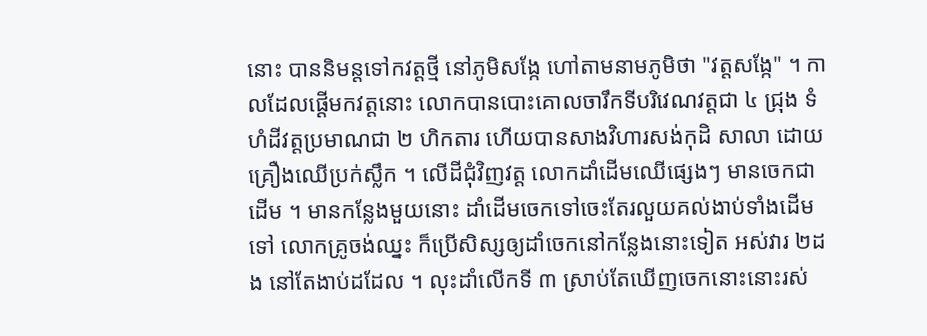នោះ បាននិមន្តទៅកវត្តថ្មី នៅភូមិសង្កែ ហៅតាមនាមភូមិថា "វត្តសង្កែ" ។ កាលដែលផ្ដើមកវត្តនោះ លោកបានបោះគោលចារឹកទីបរិវេណវត្តជា ៤ ជ្រុង ទំហំដីវត្តប្រមាណជា ២ ហិកតារ ហើយបានសាងវិហារសង់កុដិ សាលា ដោយគ្រឿងឈើប្រក់ស្លឹក ។ លើដីជុំវិញវត្ត លោកដាំដើមឈើផ្សេងៗ មានចេកជាដើម ។ មានកន្លែងមួយនោះ ដាំដើមចេកទៅចេះតែរលួយគល់ងាប់ទាំងដើមទៅ លោកគ្រូចង់ឈ្នះ ក៏ប្រើសិស្សឲ្យដាំចេកនៅកន្លែងនោះទៀត អស់វារ ២ដង នៅតែងាប់ដដែល ។ លុះដាំលើកទី ៣ ស្រាប់តែឃើញចេកនោះនោះរស់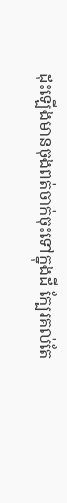ដុះឡើងមានចុងពត់ចាក់ចុះទៅក្នុងដី ក្បែរគល់តែ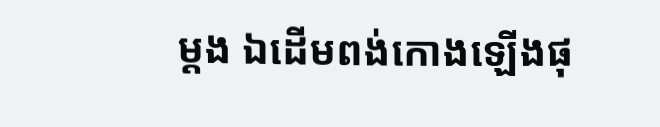ម្ដង ឯដើមពង់កោងឡើងផុ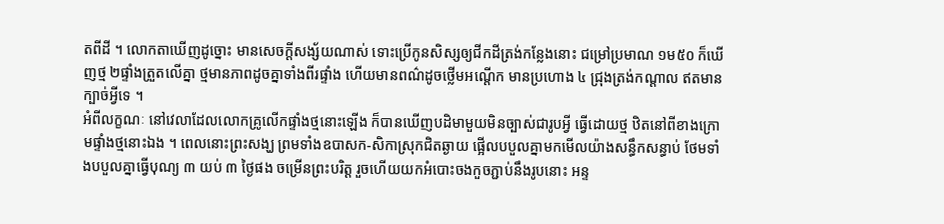តពីដី ។ លោកតាឃើញដូច្នោះ មានសេចក្ដីសង្ស័យណាស់ ទោះប្រើកូនសិស្សឲ្យជីកដីត្រង់កន្លែងនោះ ជម្រៅប្រមាណ ១ម៥០ ក៏ឃើញថ្ម ២ផ្ទាំងត្រួតលើគ្នា ថ្មមានភាពដូចគ្នាទាំងពីរផ្ទាំង ហើយមានពណ៌ដូចថ្លើមអណ្ដើក មានប្រហោង ៤ ជ្រុងត្រង់កណ្ដាល ឥតមានក្បាច់អ្វីទេ ។
អំពីលក្ខណៈ នៅវេលាដែលលោកគ្រូលើកផ្ទាំងថ្មនោះឡើង ក៏បានឃើញបដិមាមួយមិនច្បាស់ជារូបអ្វី ធ្វើដោយថ្ម ឋិតនៅពីខាងក្រោមផ្ទាំងថ្មនោះឯង ។ ពេលនោះព្រះសង្ឃ ព្រមទាំងឧបាសក-សិកាស្រុកជិតឆ្ងាយ ផ្អើលបបួលគ្នាមកមើលយ៉ាងសន្ធឹកសន្ធាប់ ថែមទាំងបបួលគ្នាធ្វើបុណ្យ ៣ យប់ ៣ ថ្ងៃផង ចម្រើនព្រះបរិត្ត រួចហើយយកអំបោះចងកួចភ្ជាប់នឹងរូបនោះ អន្ទ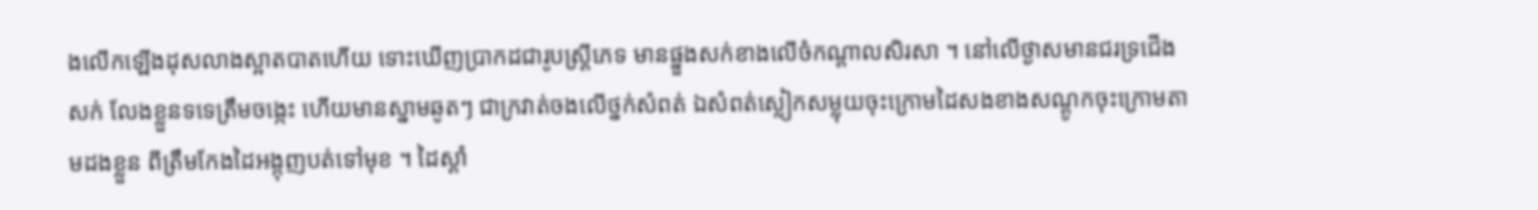ងលើកឡើងដុសលាងស្អាតបាតហើយ ទោះឃើញប្រាកដជារូបស្ត្រីភេទ មានផ្នួងសក់ខាងលើចំកណ្ដាលសិរសា ។ នៅលើថ្ងាសមានជរទ្រជើងសក់ លែងខ្លួនទទេត្រឹមចង្កេះ ហើយមានស្នាមឆូតៗ ជាក្រវាត់ចងលើថ្នក់សំពត់ ឯសំពត់ស្លៀកសម្លុយចុះក្រោមដៃសងខាងសណ្ដូកចុះក្រោមតាមដងខ្លួន ពីត្រឹមកែងដៃអង្កុញបត់ទៅមុខ ។ ដៃស្ដាំ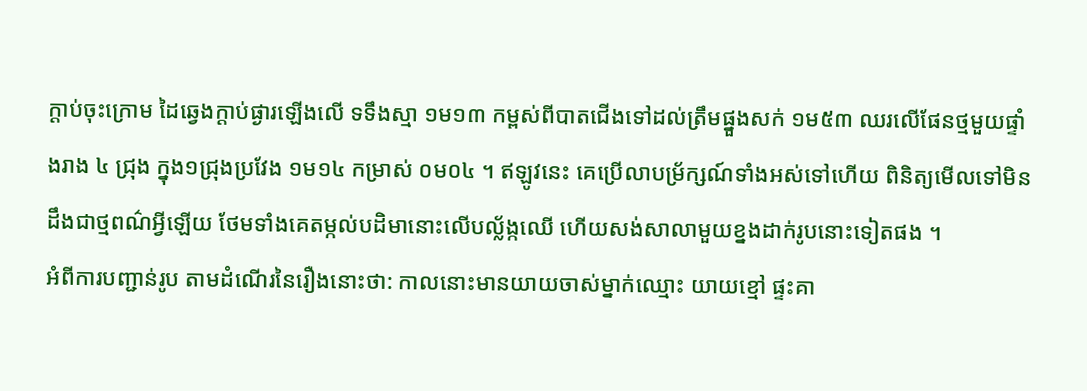ក្ដាប់ចុះក្រោម ដៃឆ្វេងក្ដាប់ផ្ងារឡើងលើ ទទឹងស្មា ១ម១៣ កម្ពស់ពីបាតជើងទៅដល់ត្រឹមផ្នួងសក់ ១ម៥៣ ឈរលើផែនថ្មមួយផ្ទាំងរាង ៤ ជ្រុង ក្នុង១ជ្រុងប្រវែង ១ម១៤ កម្រាស់ ០ម០៤ ។ ឥឡូវនេះ គេប្រើលាបម្រ័ក្សណ៍ទាំងអស់ទៅហើយ ពិនិត្យមើលទៅមិនដឹងជាថ្មពណ៌អ្វីឡើយ ថែមទាំងគេតម្កល់បដិមានោះលើបល្ល័ង្កឈើ ហើយសង់សាលាមួយខ្នងដាក់រូបនោះទៀតផង ។
អំពីការបញ្ជាន់រូប តាមដំណើរនៃរឿងនោះថា: កាលនោះមានយាយចាស់ម្នាក់ឈ្មោះ យាយខ្មៅ ផ្ទះគា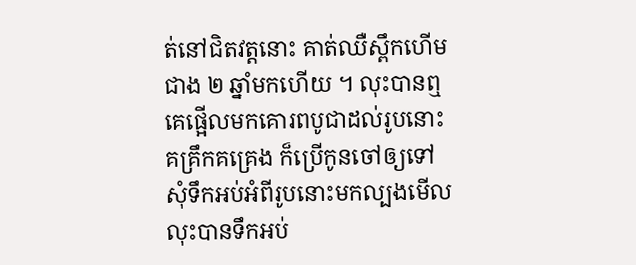ត់នៅជិតវត្តនោះ គាត់ឈឺស្ពឹកហើមជាង ២ ឆ្នាំមកហើយ ។ លុះបានឮគេផ្អើលមកគោរពបូជាដល់រូបនោះគគ្រឹកគគ្រេង ក៏ប្រើកូនចៅឲ្យទៅសុំទឹកអប់អំពីរូបនោះមកល្បងមើល លុះបានទឹកអប់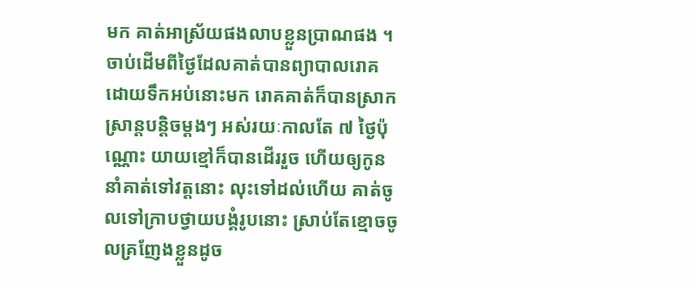មក គាត់អាស្រ័យផងលាបខ្លួនប្រាណផង ។ ចាប់ដើមពីថ្ងៃដែលគាត់បានព្យាបាលរោគ ដោយទឹកអប់នោះមក រោគគាត់ក៏បានស្រាកស្រាន្តបន្តិចម្ដងៗ អស់រយៈកាលតែ ៧ ថ្ងៃប៉ុណ្ណោះ យាយខ្មៅក៏បានដើររួច ហើយឲ្យកូននាំគាត់ទៅវត្តនោះ លុះទៅដល់ហើយ គាត់ចូលទៅក្រាបថ្វាយបង្គំរូបនោះ ស្រាប់តែខ្មោចចូលគ្រញែងខ្លួនដូច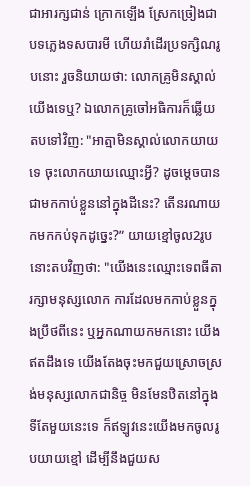ជាអារក្សជាន់ ក្រោកឡើង ស្រែកច្រៀងជាបទភ្លេងទសបារមី ហើយរាំដើរប្រទក្សិណរូបនោះ រួចនិយាយថា: លោកគ្រូមិនស្គាល់យើងទេឬ? ឯលោកគ្រូចៅអធិការក៏ឆ្លើយតបទៅវិញ: "អាត្មាមិនស្គាល់លោកយាយទេ ចុះលោកយាយឈ្មោះអ្វី? ដូចម្ដេចបានជាមកកាប់ខ្លួននៅក្នុងដីនេះ? តើនរណាយកមកកប់ទុកដូច្នេះ?” យាយខ្មៅចូល2រូបនោះតបវិញថា: "យើងនេះឈ្មោះទេពធីតារក្សាមនុស្សលោក ការដែលមកកាប់ខ្លួនក្នុងប្រឹថពីនេះ ឬអ្នកណាយកមកនោះ យើងឥតដឹងទេ យើងតែងចុះមកជួយស្រោចស្រង់មនុស្សលោកជានិច្ច មិនមែនឋិតនៅក្នុងទីតែមួយនេះទេ ក៏ឥឡូវនេះយើងមកចូលរូបយាយខ្មៅ ដើម្បីនឹងជួយស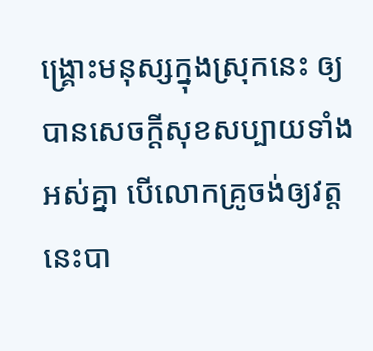ង្គ្រោះមនុស្សក្នុងស្រុកនេះ ឲ្យបានសេចក្ដីសុខសប្បាយទាំងអស់គ្នា បើលោកគ្រូចង់ឲ្យវត្តនេះបា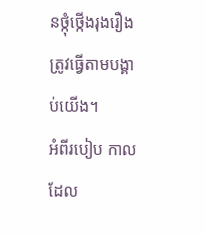នថ្កុំថ្កើងរុងរឿង ត្រូវធ្វើតាមបង្គាប់យើង។
អំពីរបៀប កាលដែល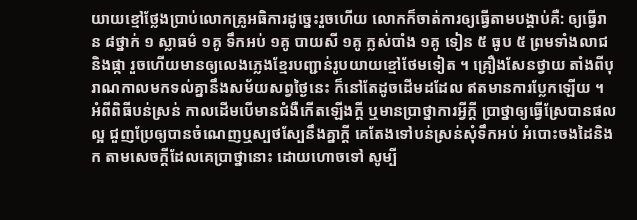យាយខ្មៅថ្លែងប្រាប់លោកគ្រូអធិការដូច្នេះរួចហើយ លោកក៏ចាត់ការឲ្យធ្វើតាមបង្គាប់គឺ: ឲ្យធ្វើរាន ៨ថ្នាក់ ១ ស្លាធម៌ ១គូ ទឹកអប់ ១គូ បាយសី ១គូ ក្លស់បាំង ១គូ ទៀន ៥ ធូប ៥ ព្រមទាំងលាជនិងផ្កា រួចហើយមានឲ្យលេងភ្លេងខ្មែរបញ្ជាន់រូបយាយខ្មៅថែមទៀត ។ គ្រឿងសែនថ្វាយ តាំងពីបុរាណកាលមកទល់គ្នានឹងសម័យសព្វថ្ងៃនេះ ក៏នៅតែដូចដើមដដែល ឥតមានការប្លែកឡើយ ។
អំពីពិធីបន់ស្រន់ កាលដើមបើមានជំងឺកើតឡើងក្ដី ឬមានប្រាថ្នាការអ្វីក្ដី ប្រាថ្នាឲ្យធ្វើស្រែបានផលល្អ ជួញប្រែឲ្យបានចំណេញឬស្បថស្បែនឹងគ្នាក្ដី គេតែងទៅបន់ស្រន់សុំទឹកអប់ អំបោះចងដៃនិងក តាមសេចក្ដីដែលគេប្រាថ្នានោះ ដោយហោចទៅ សូម្បី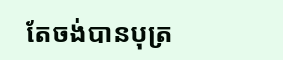តែចង់បានបុត្រ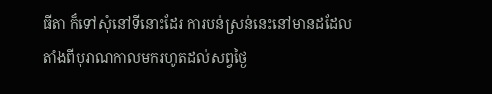ធីតា ក៏ទៅសុំនៅទីនោះដែរ ការបន់ស្រន់នេះនៅមានដដែល តាំងពីបុរាណកាលមករហូតដល់សព្វថ្ងៃ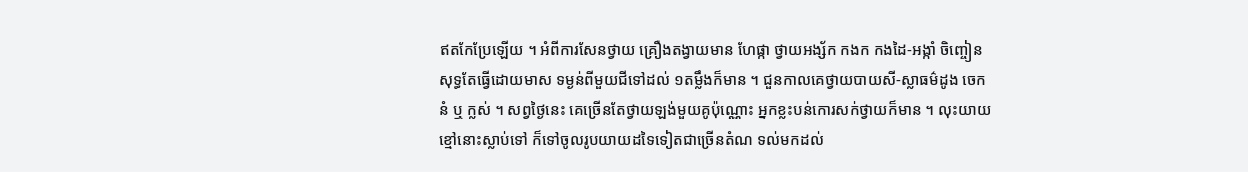ឥតកែប្រែឡើយ ។ អំពីការសែនថ្វាយ គ្រឿងតង្វាយមាន ហែផ្កា ថ្វាយអង្ស័ក កងក កងដៃ-អង្កាំ ចិញ្ចៀនសុទ្ធតែធ្វើដោយមាស ទម្ងន់ពីមួយជីទៅដល់ ១តម្លឹងក៏មាន ។ ជួនកាលគេថ្វាយបាយសី-ស្លាធម៌ដូង ចេក នំ ឬ ក្លស់ ។ សព្វថ្ងៃនេះ គេច្រើនតែថ្វាយឡង់មួយគូប៉ុណ្ណោះ អ្នកខ្លះបន់កោរសក់ថ្វាយក៏មាន ។ លុះយាយខ្មៅនោះស្លាប់ទៅ ក៏ទៅចូលរូបយាយដទៃទៀតជាច្រើនតំណ ទល់មកដល់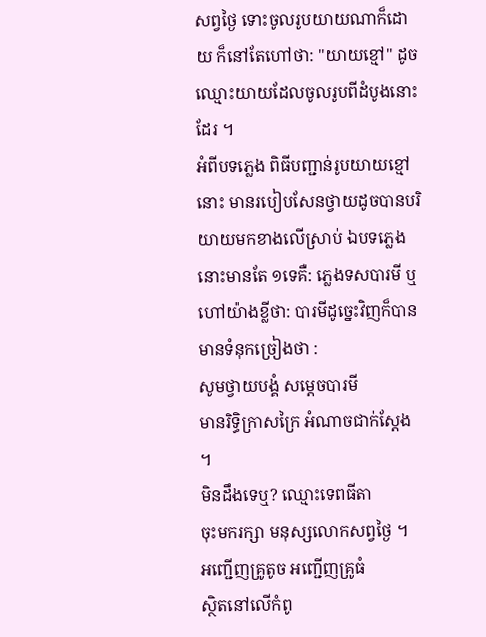សព្វថ្ងៃ ទោះចូលរូបយាយណាក៏ដោយ ក៏នៅតែហៅថា: "យាយខ្មៅ" ដូចឈ្មោះយាយដែលចូលរូបពីដំបូងនោះដែរ ។
អំពីបទភ្លេង ពិធីបញ្ជាន់រូបយាយខ្មៅនោះ មានរបៀបសែនថ្វាយដូចបានបរិយាយមកខាងលើស្រាប់ ឯបទភ្លេងនោះមានតែ ១ទេគឺ: ភ្លេងទសបារមី ឬហៅយ៉ាងខ្លីថា: បារមីដូច្នេះវិញក៏បាន មានទំនុកច្រៀងថា :
សូមថ្វាយបង្គំ សម្ដេចបារមី
មានរិទ្ធិក្រាសក្រៃ អំណាចជាក់ស្ដែង ។
មិនដឹងទេឬ? ឈ្មោះទេពធីតា
ចុះមករក្សា មនុស្សលោកសព្វថ្ងៃ ។
អញ្ជើញគ្រូតូច អញ្ជើញគ្រូធំ
ស្ថិតនៅលើកំពូ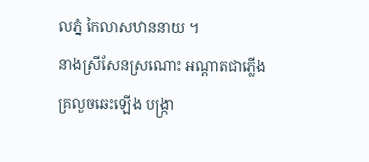លភ្នំ កៃលាសឋាននាយ ។
នាងស្រីសែនស្រណោះ អណ្ដាតជាភ្លើង
គ្រលួចឆេះឡើង បង្ក្រា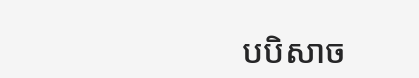បបិសាច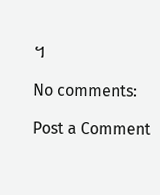។

No comments:

Post a Comment